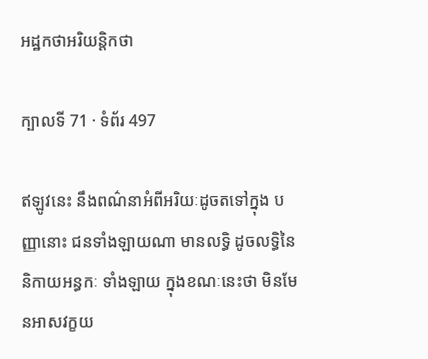អដ្ឋកថាអរិយន្តិកថា

ក្បាលទី 71 · ទំព័រ 497

ឥឡូវនេះ នឹងពណ៌នាអំពីអរិយៈដូចតទៅក្នុង បញ្ញានោះ ជនទាំងឡាយណា មានលទ្ធិ ដូចលទ្ធិនៃនិកាយអន្ធកៈ ទាំងឡាយ ក្នុងខណៈនេះថា មិនមែនអាសវក្ខយ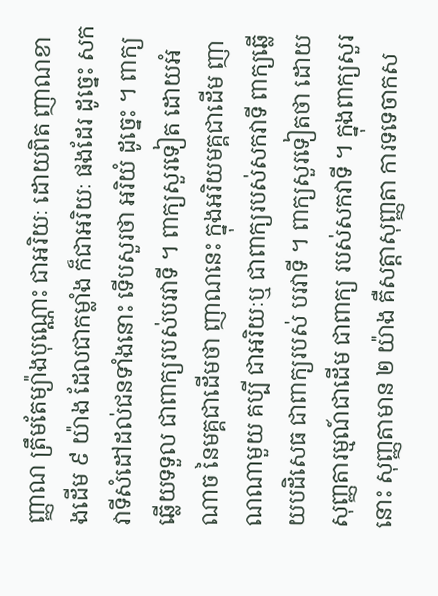ញ្ញាណ ត្រឹមតែម្យ៉ាងបុណ្ណោះ ជាអរិយៈ ដោយពិត ញាណខាងដើម ៩ យ៉ាង ដែលជាកម្លាំង ក៏ជាអរិយៈ ផងដែរ ដូច្នេះ សកវាទីសំដៅដល់ជនទាំងនោះ ទើបសួរថា អរិយំ ដូច្នេះ ។ ពាក្យឆ្លើយទទួល ជាពាក្យរបស់បរវាទី ។ ពាក្យសួរទៀត ដោយអំណាច នៃមគ្គជាដើមថា ញាណនេះ ក្នុងអរិយមគ្គជាដើម ញាណណាមួយ គប្បី ជាអរិយៈឬ ជាពាក្យរបស់សកវាទី ពាក្យឆ្លើយបដិសេធ ជាពាក្យរបស់ បរវាទី ។ ពាក្យសួរទៀតថា ដោយសុញ្ញតារម្មណ៍ជាដើម ជាពាក្យ របស់សកវាទី ។ ក្នុងពាក្យសួរនោះ សុញ្ញតាមាន ២ យ៉ាង គឺសត្តាសុញ្ញតា ការទទេចាកស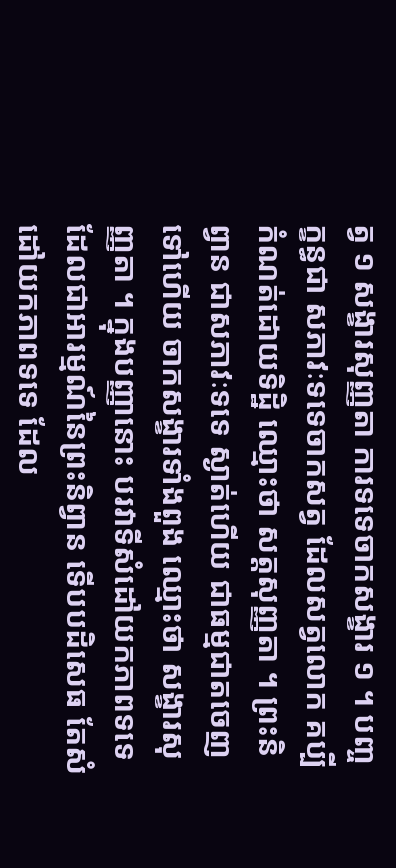ត្វ ១ សង្ខារសុញ្ញតា ការទទេចាកសង្ខារ ១ ។ បញ្ចក្ខន្ធជា សភាវៈទទេចាកសត្វ ដែលសត្វលោក គប្បីកំណត់ដោយទិដ្ឋិ ឈ្មោះថា សត្តសុញ្ញតា ។ ព្រះនិព្វាន ជាសភាវៈទទេ ស្ងាត់ហើយ ជាធម្មជាតចេញ ទៅហើយ ចាកសង្ខារទាំងពួង ឈ្មោះថា សង្ខារសុញ្ញតា ។ ក្នុងបញ្ញានោះ បរវាទីសំដៅយកភាពទទេ ដែលជាអារម្មណ៍នៃព្រះនិព្វាន ទើបបដិសេធ តែសំដៅយកភាពទទេ ដែល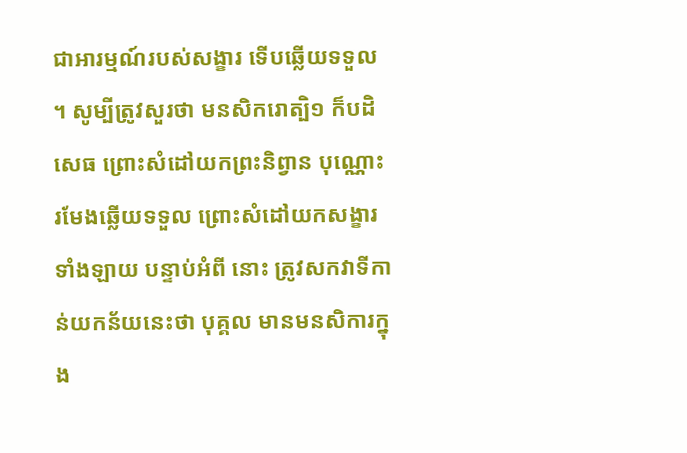ជាអារម្មណ៍របស់សង្ខារ ទើបឆ្លើយទទួល ។ សូម្បីត្រូវសួរថា មនសិករោត្បិ១ ក៏បដិសេធ ព្រោះសំដៅយកព្រះនិព្វាន បុណ្ណោះ រមែងឆ្លើយទទួល ព្រោះសំដៅយកសង្ខារទាំងឡាយ បន្ទាប់អំពី នោះ ត្រូវសកវាទីកាន់យកន័យនេះថា បុគ្គល មានមនសិការក្នុង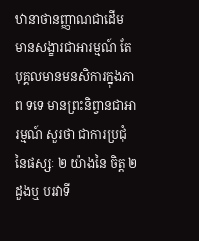ឋានាថានញ្ញាណជាដើម មានសង្ខារជាអារម្មណ៍ តែបុគ្គលមានមនសិការក្នុងភាព ទទេ មានព្រះនិព្វានជាអារម្មណ៍ សួរថា ជាការប្រជុំនៃផស្សៈ ២ យ៉ាងនៃ ចិត្ត ២ ដួងឬ បរវាទី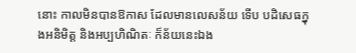នោះ កាលមិនបានឱកាស ដែលមានលេសន័យ ទើប បដិសេធក្នុងអនិមិត្ត និងអប្បហិណិតៈ ក៏ន័យនេះឯង